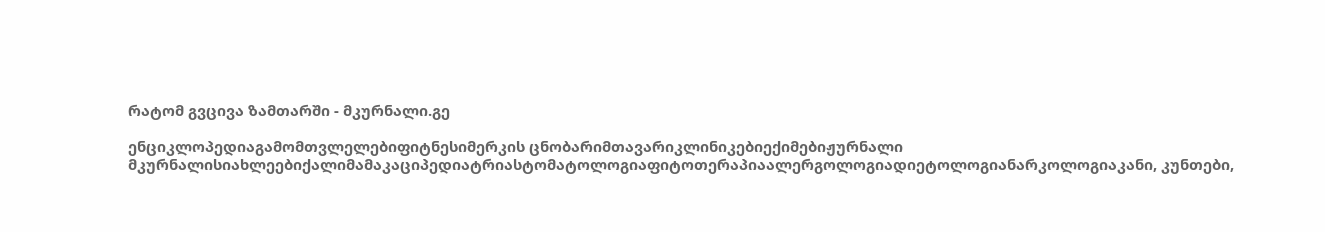რატომ გვცივა ზამთარში - მკურნალი.გე

ენციკლოპედიაგამომთვლელებიფიტნესიმერკის ცნობარიმთავარიკლინიკებიექიმებიჟურნალი მკურნალისიახლეებიქალიმამაკაციპედიატრიასტომატოლოგიაფიტოთერაპიაალერგოლოგიადიეტოლოგიანარკოლოგიაკანი, კუნთები,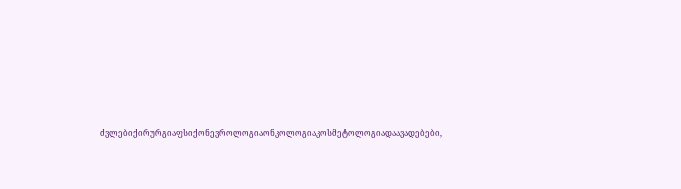ძვლებიქირურგიაფსიქონევროლოგიაონკოლოგიაკოსმეტოლოგიადაავადებები,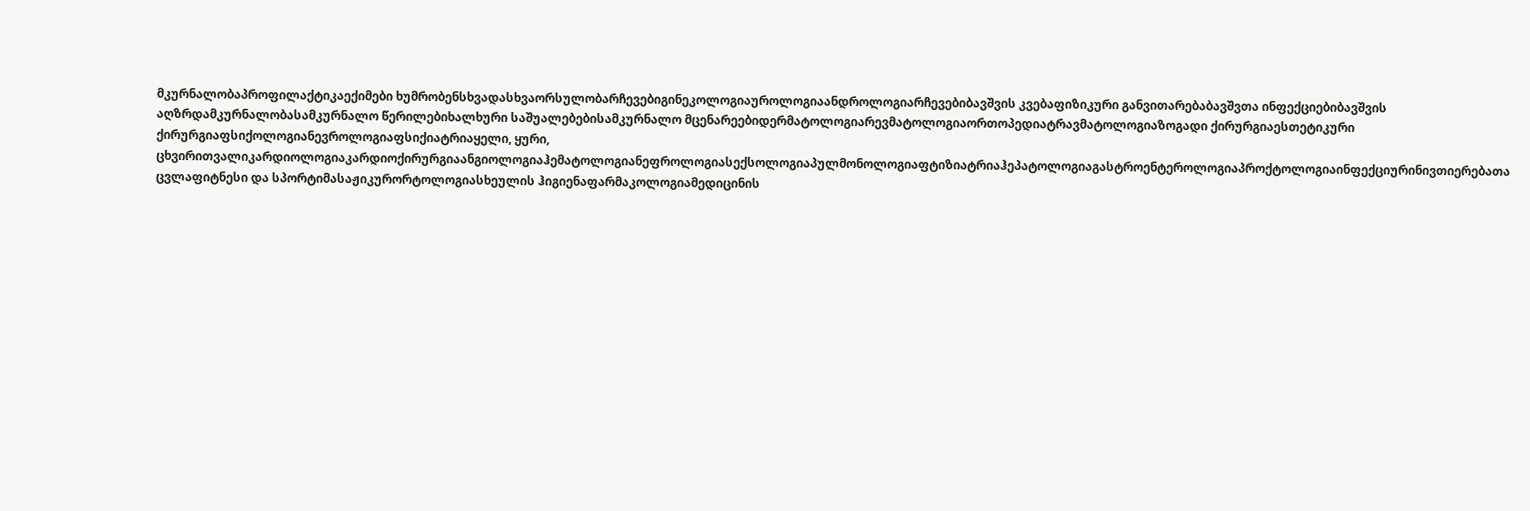მკურნალობაპროფილაქტიკაექიმები ხუმრობენსხვადასხვაორსულობარჩევებიგინეკოლოგიაუროლოგიაანდროლოგიარჩევებიბავშვის კვებაფიზიკური განვითარებაბავშვთა ინფექციებიბავშვის აღზრდამკურნალობასამკურნალო წერილებიხალხური საშუალებებისამკურნალო მცენარეებიდერმატოლოგიარევმატოლოგიაორთოპედიატრავმატოლოგიაზოგადი ქირურგიაესთეტიკური ქირურგიაფსიქოლოგიანევროლოგიაფსიქიატრიაყელი, ყური, ცხვირითვალიკარდიოლოგიაკარდიოქირურგიაანგიოლოგიაჰემატოლოგიანეფროლოგიასექსოლოგიაპულმონოლოგიაფტიზიატრიაჰეპატოლოგიაგასტროენტეროლოგიაპროქტოლოგიაინფექციურინივთიერებათა ცვლაფიტნესი და სპორტიმასაჟიკურორტოლოგიასხეულის ჰიგიენაფარმაკოლოგიამედიცინის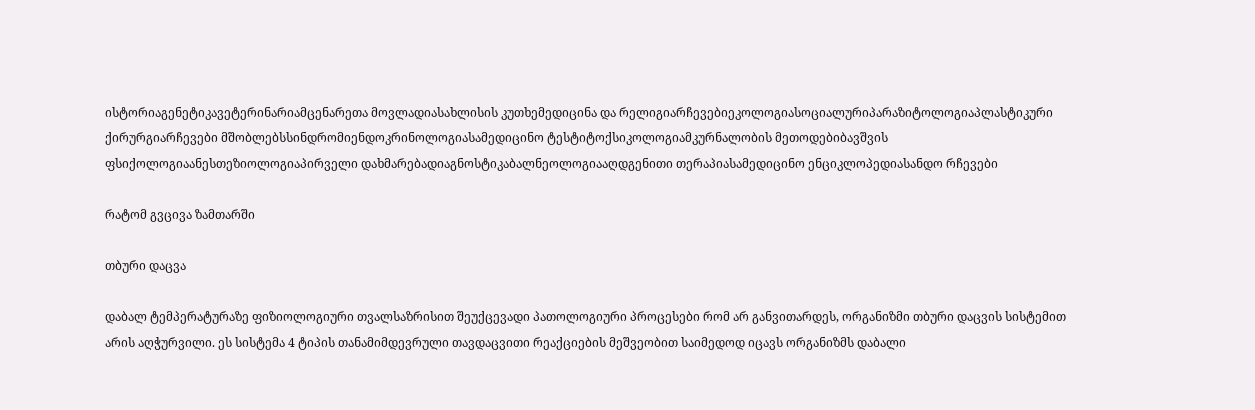ისტორიაგენეტიკავეტერინარიამცენარეთა მოვლადიასახლისის კუთხემედიცინა და რელიგიარჩევებიეკოლოგიასოციალურიპარაზიტოლოგიაპლასტიკური ქირურგიარჩევები მშობლებსსინდრომიენდოკრინოლოგიასამედიცინო ტესტიტოქსიკოლოგიამკურნალობის მეთოდებიბავშვის ფსიქოლოგიაანესთეზიოლოგიაპირველი დახმარებადიაგნოსტიკაბალნეოლოგიააღდგენითი თერაპიასამედიცინო ენციკლოპედიასანდო რჩევები

რატომ გვცივა ზამთარში

თბური დაცვა

დაბალ ტემპერატურაზე ფიზიოლოგიური თვალსაზრისით შეუქცევადი პათოლოგიური პროცესები რომ არ განვითარდეს, ორგანიზმი თბური დაცვის სისტემით არის აღჭურვილი. ეს სისტემა 4 ტიპის თანამიმდევრული თავდაცვითი რეაქციების მეშვეობით საიმედოდ იცავს ორგანიზმს დაბალი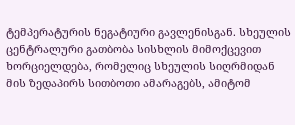ტემპერატურის ნეგატიური გავლენისგან. სხეულის ცენტრალური გათბობა სისხლის მიმოქცევით ხორციელდება, რომელიც სხეულის სიღრმიდან მის ზედაპირს სითბოთი ამარაგებს, ამიტომ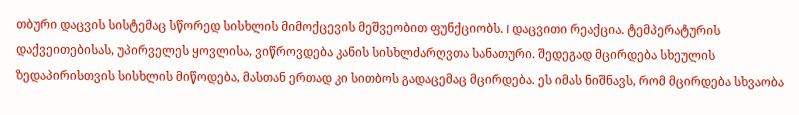თბური დაცვის სისტემაც სწორედ სისხლის მიმოქცევის მეშვეობით ფუნქციობს. I დაცვითი რეაქცია. ტემპერატურის დაქვეითებისას, უპირველეს ყოვლისა, ვიწროვდება კანის სისხლძარღვთა სანათური. შედეგად მცირდება სხეულის ზედაპირისთვის სისხლის მიწოდება, მასთან ერთად კი სითბოს გადაცემაც მცირდება. ეს იმას ნიშნავს, რომ მცირდება სხვაობა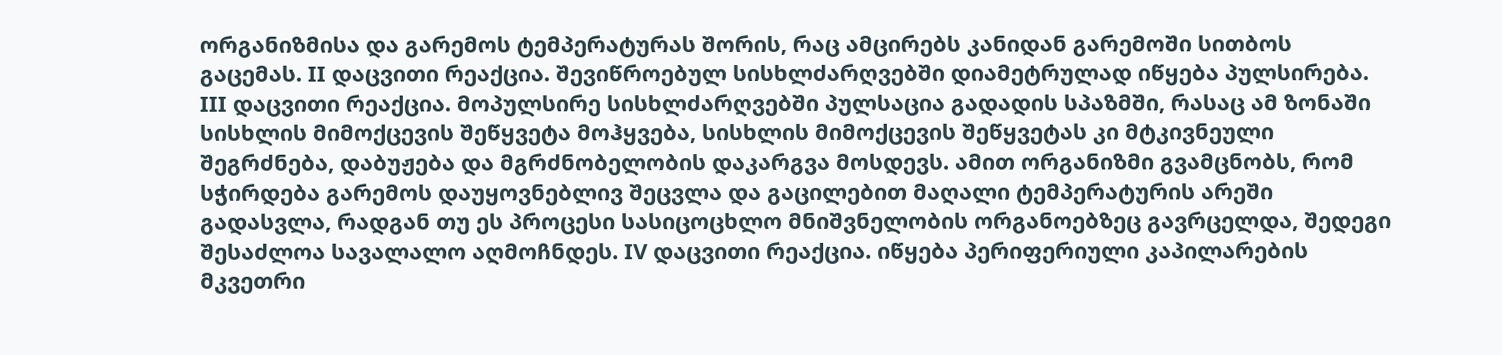ორგანიზმისა და გარემოს ტემპერატურას შორის, რაც ამცირებს კანიდან გარემოში სითბოს გაცემას. II დაცვითი რეაქცია. შევიწროებულ სისხლძარღვებში დიამეტრულად იწყება პულსირება. III დაცვითი რეაქცია. მოპულსირე სისხლძარღვებში პულსაცია გადადის სპაზმში, რასაც ამ ზონაში სისხლის მიმოქცევის შეწყვეტა მოჰყვება, სისხლის მიმოქცევის შეწყვეტას კი მტკივნეული შეგრძნება, დაბუჟება და მგრძნობელობის დაკარგვა მოსდევს. ამით ორგანიზმი გვამცნობს, რომ სჭირდება გარემოს დაუყოვნებლივ შეცვლა და გაცილებით მაღალი ტემპერატურის არეში გადასვლა, რადგან თუ ეს პროცესი სასიცოცხლო მნიშვნელობის ორგანოებზეც გავრცელდა, შედეგი შესაძლოა სავალალო აღმოჩნდეს. IV დაცვითი რეაქცია. იწყება პერიფერიული კაპილარების მკვეთრი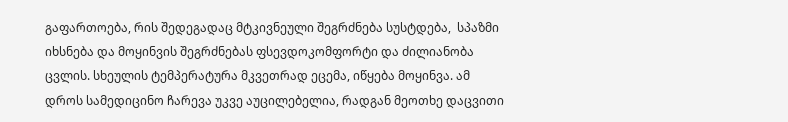გაფართოება, რის შედეგადაც მტკივნეული შეგრძნება სუსტდება,  სპაზმი იხსნება და მოყინვის შეგრძნებას ფსევდოკომფორტი და ძილიანობა ცვლის. სხეულის ტემპერატურა მკვეთრად ეცემა, იწყება მოყინვა. ამ დროს სამედიცინო ჩარევა უკვე აუცილებელია, რადგან მეოთხე დაცვითი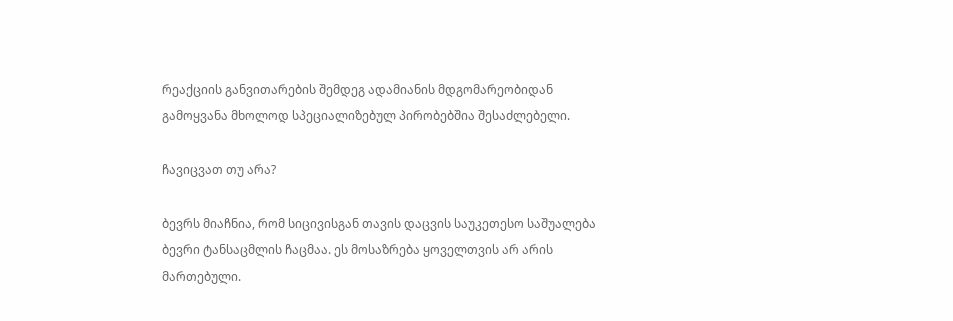რეაქციის განვითარების შემდეგ ადამიანის მდგომარეობიდან გამოყვანა მხოლოდ სპეციალიზებულ პირობებშია შესაძლებელი.

ჩავიცვათ თუ არა?

ბევრს მიაჩნია, რომ სიცივისგან თავის დაცვის საუკეთესო საშუალება ბევრი ტანსაცმლის ჩაცმაა. ეს მოსაზრება ყოველთვის არ არის მართებული.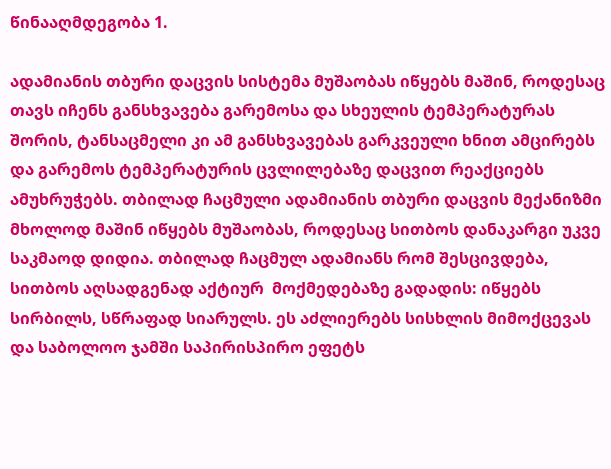წინააღმდეგობა 1.

ადამიანის თბური დაცვის სისტემა მუშაობას იწყებს მაშინ, როდესაც თავს იჩენს განსხვავება გარემოსა და სხეულის ტემპერატურას შორის, ტანსაცმელი კი ამ განსხვავებას გარკვეული ხნით ამცირებს და გარემოს ტემპერატურის ცვლილებაზე დაცვით რეაქციებს ამუხრუჭებს. თბილად ჩაცმული ადამიანის თბური დაცვის მექანიზმი მხოლოდ მაშინ იწყებს მუშაობას, როდესაც სითბოს დანაკარგი უკვე საკმაოდ დიდია. თბილად ჩაცმულ ადამიანს რომ შესცივდება, სითბოს აღსადგენად აქტიურ  მოქმედებაზე გადადის: იწყებს სირბილს, სწრაფად სიარულს. ეს აძლიერებს სისხლის მიმოქცევას და საბოლოო ჯამში საპირისპირო ეფეტს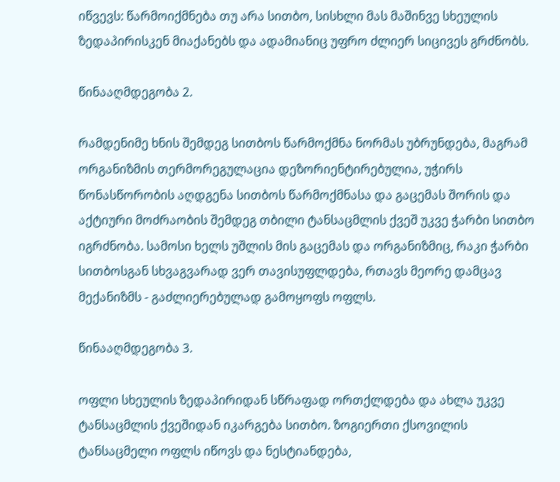იწვევს: წარმოიქმნება თუ არა სითბო, სისხლი მას მაშინვე სხეულის ზედაპირისკენ მიაქანებს და ადამიანიც უფრო ძლიერ სიცივეს გრძნობს.

წინააღმდეგობა 2.

რამდენიმე ხნის შემდეგ სითბოს წარმოქმნა ნორმას უბრუნდება, მაგრამ ორგანიზმის თერმორეგულაცია დეზორიენტირებულია, უჭირს წონასწორობის აღდგენა სითბოს წარმოქმნასა და გაცემას შორის და აქტიური მოძრაობის შემდეგ თბილი ტანსაცმლის ქვეშ უკვე ჭარბი სითბო იგრძნობა. სამოსი ხელს უშლის მის გაცემას და ორგანიზმიც, რაკი ჭარბი სითბოსგან სხვაგვარად ვერ თავისუფლდება, რთავს მეორე დამცავ მექანიზმს - გაძლიერებულად გამოყოფს ოფლს.

წინააღმდეგობა 3.

ოფლი სხეულის ზედაპირიდან სწრაფად ორთქლდება და ახლა უკვე ტანსაცმლის ქვეშიდან იკარგება სითბო. ზოგიერთი ქსოვილის ტანსაცმელი ოფლს იწოვს და ნესტიანდება,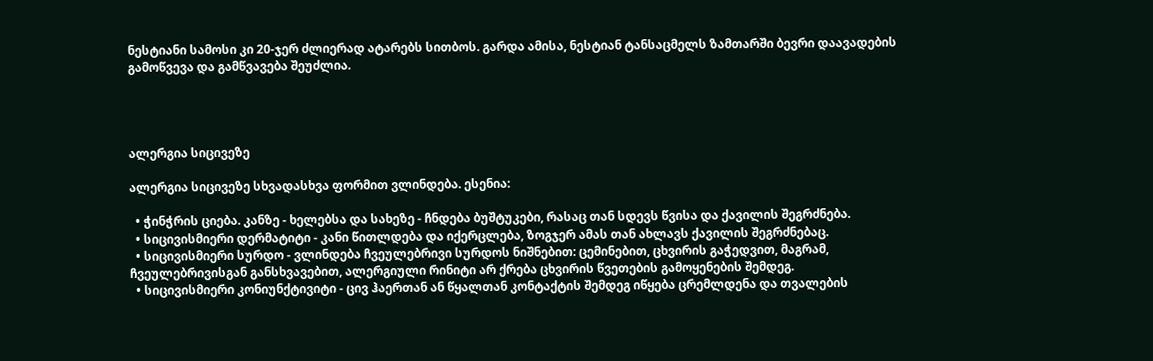ნესტიანი სამოსი კი 20-ჯერ ძლიერად ატარებს სითბოს. გარდა ამისა, ნესტიან ტანსაცმელს ზამთარში ბევრი დაავადების გამოწვევა და გამწვავება შეუძლია.




ალერგია სიცივეზე

ალერგია სიცივეზე სხვადასხვა ფორმით ვლინდება. ესენია:

  • ჭინჭრის ციება. კანზე - ხელებსა და სახეზე - ჩნდება ბუშტუკები, რასაც თან სდევს წვისა და ქავილის შეგრძნება.
  • სიცივისმიერი დერმატიტი - კანი წითლდება და იქერცლება, ზოგჯერ ამას თან ახლავს ქავილის შეგრძნებაც.
  • სიცივისმიერი სურდო - ვლინდება ჩვეულებრივი სურდოს ნიშნებით: ცემინებით, ცხვირის გაჭედვით, მაგრამ, ჩვეულებრივისგან განსხვავებით, ალერგიული რინიტი არ ქრება ცხვირის წვეთების გამოყენების შემდეგ.
  • სიცივისმიერი კონიუნქტივიტი - ცივ ჰაერთან ან წყალთან კონტაქტის შემდეგ იწყება ცრემლდენა და თვალების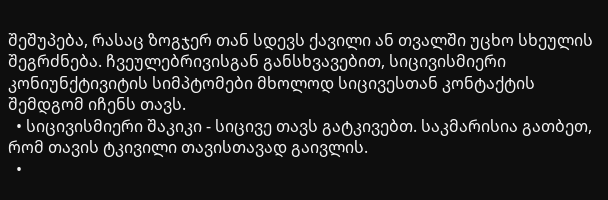შეშუპება, რასაც ზოგჯერ თან სდევს ქავილი ან თვალში უცხო სხეულის შეგრძნება. ჩვეულებრივისგან განსხვავებით, სიცივისმიერი კონიუნქტივიტის სიმპტომები მხოლოდ სიცივესთან კონტაქტის შემდგომ იჩენს თავს.
  • სიცივისმიერი შაკიკი - სიცივე თავს გატკივებთ. საკმარისია გათბეთ, რომ თავის ტკივილი თავისთავად გაივლის.
  •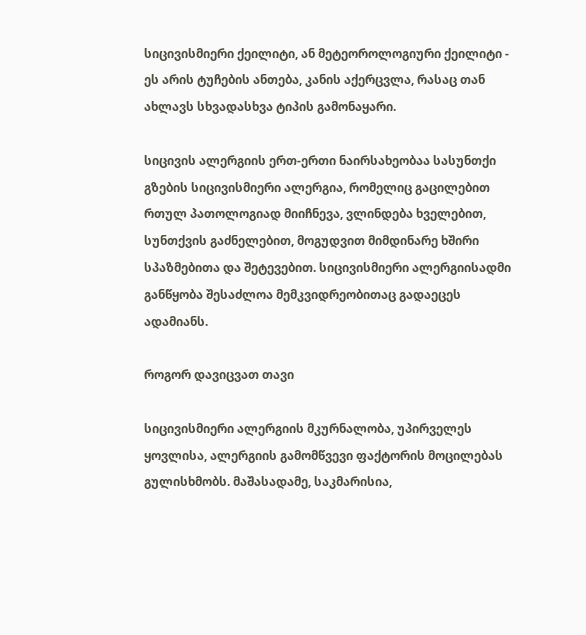სიცივისმიერი ქეილიტი, ან მეტეოროლოგიური ქეილიტი - ეს არის ტუჩების ანთება, კანის აქერცვლა, რასაც თან ახლავს სხვადასხვა ტიპის გამონაყარი.

სიცივის ალერგიის ერთ-ერთი ნაირსახეობაა სასუნთქი გზების სიცივისმიერი ალერგია, რომელიც გაცილებით რთულ პათოლოგიად მიიჩნევა, ვლინდება ხველებით, სუნთქვის გაძნელებით, მოგუდვით მიმდინარე ხშირი სპაზმებითა და შეტევებით. სიცივისმიერი ალერგიისადმი განწყობა შესაძლოა მემკვიდრეობითაც გადაეცეს ადამიანს.

როგორ დავიცვათ თავი

სიცივისმიერი ალერგიის მკურნალობა, უპირველეს ყოვლისა, ალერგიის გამომწვევი ფაქტორის მოცილებას გულისხმობს. მაშასადამე, საკმარისია,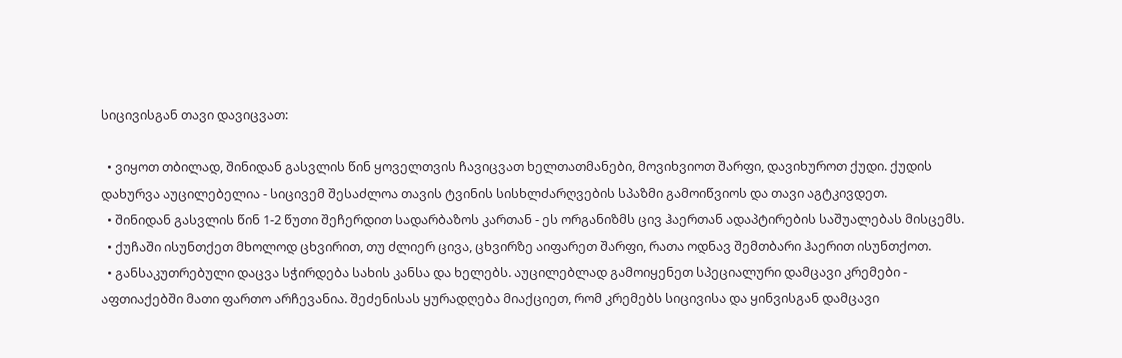სიცივისგან თავი დავიცვათ:

  • ვიყოთ თბილად, შინიდან გასვლის წინ ყოველთვის ჩავიცვათ ხელთათმანები, მოვიხვიოთ შარფი, დავიხუროთ ქუდი. ქუდის დახურვა აუცილებელია - სიცივემ შესაძლოა თავის ტვინის სისხლძარღვების სპაზმი გამოიწვიოს და თავი აგტკივდეთ.
  • შინიდან გასვლის წინ 1-2 წუთი შეჩერდით სადარბაზოს კართან - ეს ორგანიზმს ცივ ჰაერთან ადაპტირების საშუალებას მისცემს.
  • ქუჩაში ისუნთქეთ მხოლოდ ცხვირით, თუ ძლიერ ცივა, ცხვირზე აიფარეთ შარფი, რათა ოდნავ შემთბარი ჰაერით ისუნთქოთ.
  • განსაკუთრებული დაცვა სჭირდება სახის კანსა და ხელებს. აუცილებლად გამოიყენეთ სპეციალური დამცავი კრემები - აფთიაქებში მათი ფართო არჩევანია. შეძენისას ყურადღება მიაქციეთ, რომ კრემებს სიცივისა და ყინვისგან დამცავი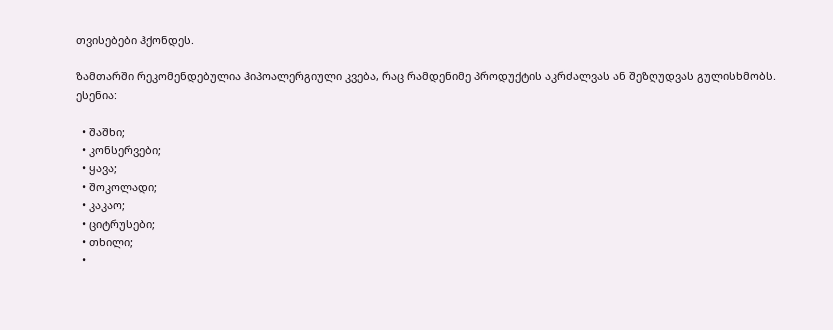თვისებები ჰქონდეს.

ზამთარში რეკომენდებულია ჰიპოალერგიული კვება, რაც რამდენიმე პროდუქტის აკრძალვას ან შეზღუდვას გულისხმობს. ესენია:

  • შაშხი;
  • კონსერვები;
  • ყავა;
  • შოკოლადი;
  • კაკაო;
  • ციტრუსები;
  • თხილი;
  •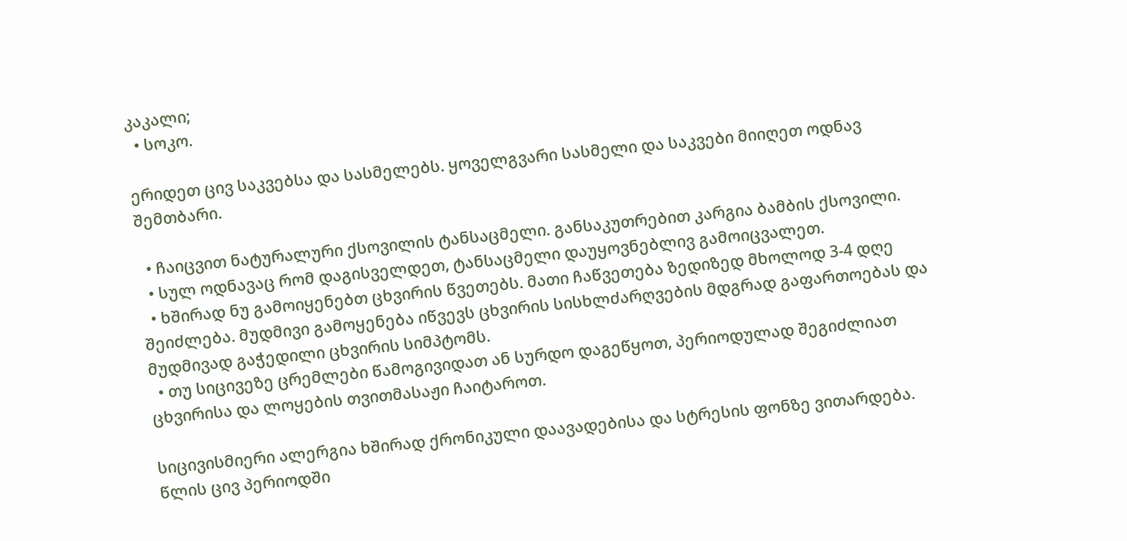კაკალი;
  • სოკო.

ერიდეთ ცივ საკვებსა და სასმელებს. ყოველგვარი სასმელი და საკვები მიიღეთ ოდნავ შემთბარი.

  • ჩაიცვით ნატურალური ქსოვილის ტანსაცმელი. განსაკუთრებით კარგია ბამბის ქსოვილი.
  • სულ ოდნავაც რომ დაგისველდეთ, ტანსაცმელი დაუყოვნებლივ გამოიცვალეთ.
  • ხშირად ნუ გამოიყენებთ ცხვირის წვეთებს. მათი ჩაწვეთება ზედიზედ მხოლოდ 3-4 დღე შეიძლება. მუდმივი გამოყენება იწვევს ცხვირის სისხლძარღვების მდგრად გაფართოებას და მუდმივად გაჭედილი ცხვირის სიმპტომს.
  • თუ სიცივეზე ცრემლები წამოგივიდათ ან სურდო დაგეწყოთ, პერიოდულად შეგიძლიათ ცხვირისა და ლოყების თვითმასაჟი ჩაიტაროთ.

სიცივისმიერი ალერგია ხშირად ქრონიკული დაავადებისა და სტრესის ფონზე ვითარდება. წლის ცივ პერიოდში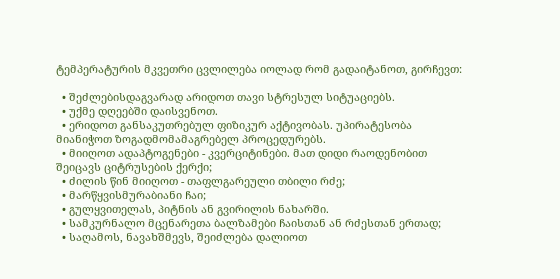ტემპერატურის მკვეთრი ცვლილება იოლად რომ გადაიტანოთ, გირჩევთ:

  • შეძლებისდაგვარად არიდოთ თავი სტრესულ სიტუაციებს.
  • უქმე დღეებში დაისვენოთ.
  • ერიდოთ განსაკუთრებულ ფიზიკურ აქტივობას. უპირატესობა მიანიჭოთ ზოგადმომამაგრებელ პროცედურებს.
  • მიიღოთ ადაპტოგენები - კვერციტინები. მათ დიდი რაოდენობით შეიცავს ციტრუსების ქერქი;
  • ძილის წინ მიიღოთ - თაფლგარეული თბილი რძე;
  • მარწყვისმურაბიანი ჩაი;
  • გულყვითელას, პიტნის ან გვირილის ნახარში.
  • სამკურნალო მცენარეთა ბალზამები ჩაისთან ან რძესთან ერთად;
  • საღამოს, ნავახშმევს, შეიძლება დალიოთ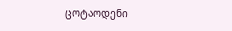ცოტაოდენი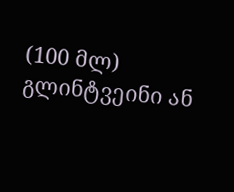(100 მლ) გლინტვეინი ან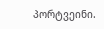პორტვეინი.